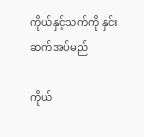ကိုယ်နှင့်သက်ကို နှင်းဆက်အပ်မည်

ကိုယ်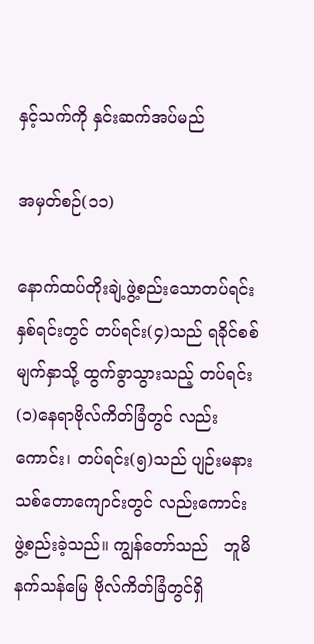နှင့်သက်ကို နှင်းဆက်အပ်မည်

အမှတ်စဉ်(၁၁)

နောက်ထပ်တိုးချဲ့ဖွဲ့စည်းသောတပ်ရင်းနှစ်ရင်းတွင် တပ်ရင်း(၄)သည် ရခိုင်စစ်မျက်နှာသို့ ထွက်ခွာသွားသည့် တပ်ရင်း(၁)နေရာဗိုလ်ကိတ်ခြံတွင် လည်းကောင်း၊ တပ်ရင်း(၅)သည် ပျဉ်းမနားသစ်တောကျောင်းတွင် လည်းကောင်း ဖွဲ့စည်းခဲ့သည်။ ကျွန်တော်သည်   ဘူမိနက်သန်မြေ ဗိုလ်ကိတ်ခြံတွင်ရှိ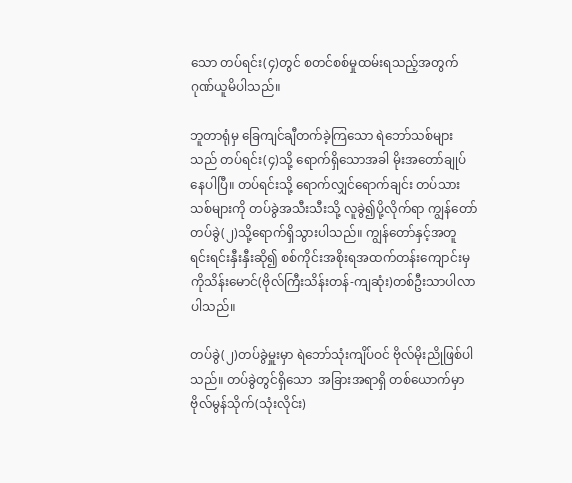သော တပ်ရင်း(၄)တွင် စတင်စစ်မှုထမ်းရသည့်အတွက် ဂုဏ်ယူမိပါသည်။

ဘူတာရုံမှ ခြေကျင်ချီတက်ခဲ့ကြသော ရဲဘော်သစ်များသည် တပ်ရင်း(၄)သို့ ရောက်ရှိသောအခါ မိုးအတော်ချုပ်နေပါပြီ။ တပ်ရင်းသို့ ရောက်လျှင်ရောက်ချင်း တပ်သားသစ်များကို တပ်ခွဲအသီးသီးသို့ လူခွဲ၍ပို့လိုက်ရာ ကျွန်တော်တပ်ခွဲ(၂)သို့ရောက်ရှိသွားပါသည်။ ကျွန်တော်နှင့်အတူ ရင်းရင်းနှီးနှီးဆို၍ စစ်ကိုင်းအစိုးရအထက်တန်းကျောင်းမှ ကိုသိန်းမောင်(ဗိုလ်ကြီးသိန်းတန်-ကျဆုံး)တစ်ဦးသာပါလာပါသည်။

တပ်ခွဲ(၂)တပ်ခွဲမှူးမှာ ရဲဘော်သုံးကျိပ်ဝင် ဗိုလ်မိုးညိုဖြစ်ပါသည်။ တပ်ခွဲတွင်ရှိသော  အခြားအရာရှိ တစ်ယောက်မှာ ဗိုလ်မွန်သိုက်(သုံးလိုင်း)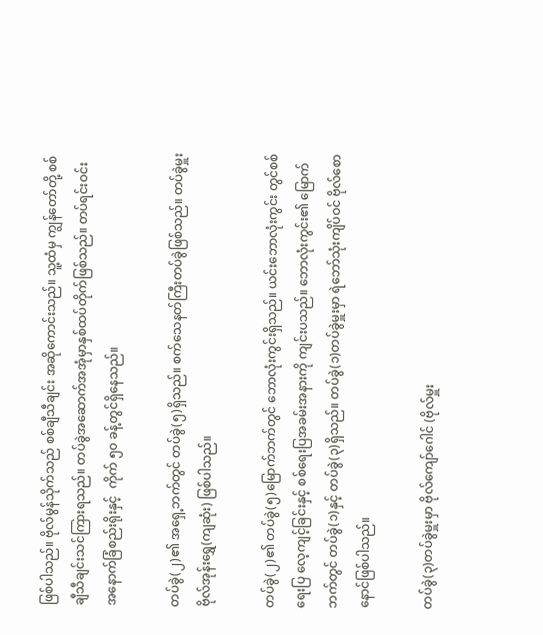ဖြစ်ပါသည်။ ဗိုလ်မွန်သိုက်သည် စစ်ချီသီချင်း အဆိုကောင်းသည်။ သူ့ထံမှ ကျွန်တော်တို့ စစ်ချီသီချင်းသင်ကြားရသည်။ တပ်ခွဲအဆောက်အအုံမှာနှစ်ထပ်တိုက်ဖြစ်သည်။ တပ်ရင်းဝင်း အနောက်ခြံစည်းရိုးနှင့်  ကိုက် ၅၀ ခန့်တွင်ရှိနေသည်။

တပ်ခွဲ(၂)၏ အရှေ့ဘက်တွင် တပ်ခွဲ(၅)ရှိသည်။ စက်သေနတ်ကြီးတပ်ခွဲဖြစ်သည်။ တပ်ခွဲမှူးဗိုလ်အုန်းရွှေ(ကျဆုံး) ဖြစ်ပါသည်။

တပ်ခွဲ(၂)၏ တပ်ခွဲ(၅)မြောက်ဘက်တွင် ဘောလုံးကွင်းရှိသည်။ ယင်းဘောလုံးကွင်း တွင်စစ်ရေးပြ လေ့ကျင့်ခြင်းနှင့် စစ်ရေးပြအခမ်းအနားကို ကျင်းပသည်။ ဘောလုံးကွင်း၏ မြောက်ဘက်တွင် တပ်ခွဲ(၁)နှင့် တပ်ခွဲ(၃)ရှိသည်။ တပ်ခွဲ(၁)တပ်ခွဲမှူးမှာ ရဲဘော်သုံးကျိပ်ဝင် ဗိုလ်စောနောင်ဖြစ်ပါသည်။

တပ်ခွဲ(၃)တပ်ခွဲမှူးမှာ ဗိုလ်ကျော်ဂေါင် (ဗိုလ်မှူး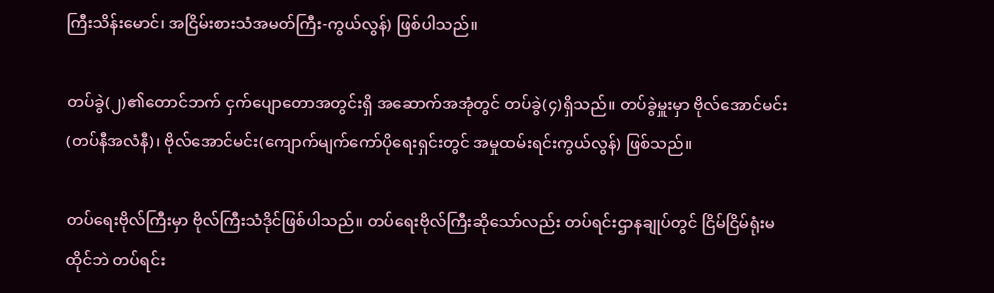ကြီးသိန်းမောင်၊ အငြိမ်းစားသံအမတ်ကြီး-ကွယ်လွန်) ဖြစ်ပါသည်။

တပ်ခွဲ(၂)၏တောင်ဘက် ငှက်ပျောတောအတွင်းရှိ အဆောက်အအုံတွင် တပ်ခွဲ(၄)ရှိသည်။ တပ်ခွဲမှူးမှာ ဗိုလ်အောင်မင်း(တပ်နီအလံနီ)၊ ဗိုလ်အောင်မင်း(ကျောက်မျက်ကော်ပိုရေးရှင်းတွင် အမှုထမ်းရင်းကွယ်လွန်) ဖြစ်သည်။

တပ်ရေးဗိုလ်ကြီးမှာ ဗိုလ်ကြီးသံဒိုင်ဖြစ်ပါသည်။ တပ်ရေးဗိုလ်ကြီးဆိုသော်လည်း တပ်ရင်းဌာနချုပ်တွင် ငြိမ်ငြိမ်ရုံးမထိုင်ဘဲ တပ်ရင်း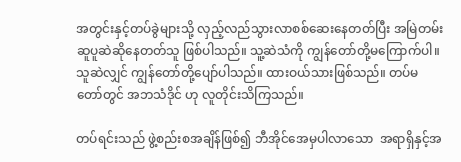အတွင်းနှင့်တပ်ခွဲများသို့ လှည့်လည်သွားလာစစ်ဆေးနေတတ်ပြီး အမြဲတမ်း ဆူပူဆဲဆိုနေတတ်သူ ဖြစ်ပါသည်။ သူ့ဆဲသံကို ကျွန်တော်တို့မကြောက်ပါ။ သူဆဲလျှင် ကျွန်တော်တို့ပျော်ပါသည်။ ထားဝယ်သားဖြစ်သည်။ တပ်မတော်တွင် အဘသံဒိုင် ဟု လူတိုင်းသိကြသည်။

တပ်ရင်းသည် ဖွဲ့စည်းစအချိန်ဖြစ်၍ ဘီအိုင်အေမှပါလာသော  အရာရှိနှင့်အ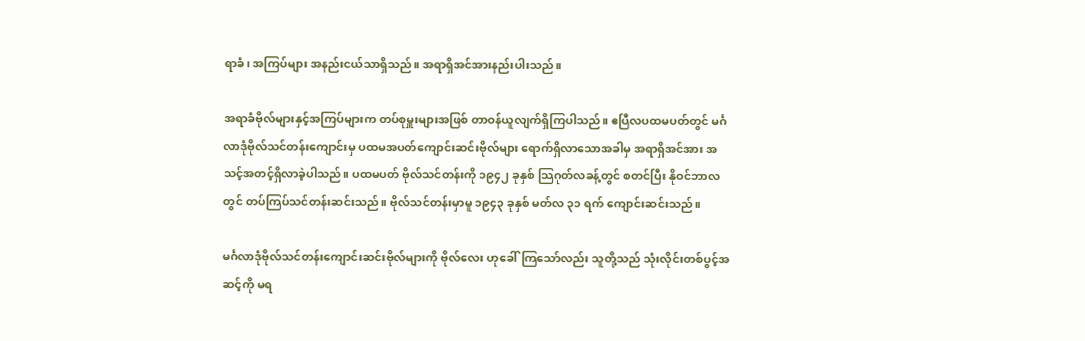ရာခံ၊ အကြပ်များ အနည်းငယ်သာရှိသည်။ အရာရှိအင်အားနည်းပါးသည်။

အရာခံဗိုလ်များနှင့်အကြပ်များက တပ်စုမှူးများအဖြစ် တာဝန်ယူလျက်ရှိကြပါသည်။ ဧပြီလပထမပတ်တွင် မင်္ဂလာဒုံဗိုလ်သင်တန်းကျောင်းမှ ပထမအပတ်ကျောင်းဆင်းဗိုလ်များ ရောက်ရှိလာသောအခါမှ အရာရှိအင်အား အသင့်အတင့်ရှိလာခဲ့ပါသည်။ ပထမပတ် ဗိုလ်သင်တန်းကို ၁၉၄၂ ခုနှစ် သြဂုတ်လခန့်တွင် စတင်ပြီး နိုဝင်ဘာလတွင် တပ်ကြပ်သင်တန်းဆင်းသည်။ ဗိုလ်သင်တန်းမှာမူ ၁၉၄၃ ခုနှစ် မတ်လ ၃၁ ရက် ကျောင်းဆင်းသည်။

မင်္ဂလာဒုံဗိုလ်သင်တန်းကျောင်းဆင်းဗိုလ်များကို ဗိုလ်လေး ဟုခေါ်ကြသော်လည်း သူတို့သည် သုံးလိုင်းတစ်ပွင့်အဆင့်ကို မရ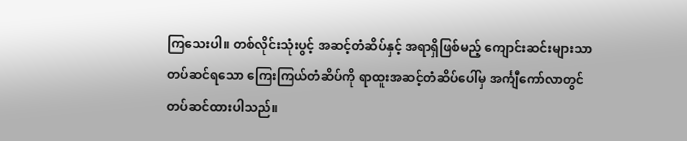ကြသေးပါ။ တစ်လိုင်းသုံးပွင့် အဆင့်တံဆိပ်နှင့် အရာရှိဖြစ်မည့် ကျောင်းဆင်းများသာ တပ်ဆင်ရသော ကြေးကြယ်တံဆိပ်ကို ရာထူးအဆင့်တံဆိပ်ပေါ်မှ အင်္ကျီကော်လာတွင် တပ်ဆင်ထားပါသည်။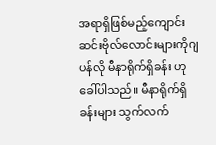အရာရှိဖြစ်မည့်ကျောင်းဆင်းဗိုလ်လောင်းများကိုဂျပန်လို မီနာရိုက်ရှိခန်း ဟုခေါ်ပါသည်။ မီနာရိုက်ရှိခန်းများ သွက်လက်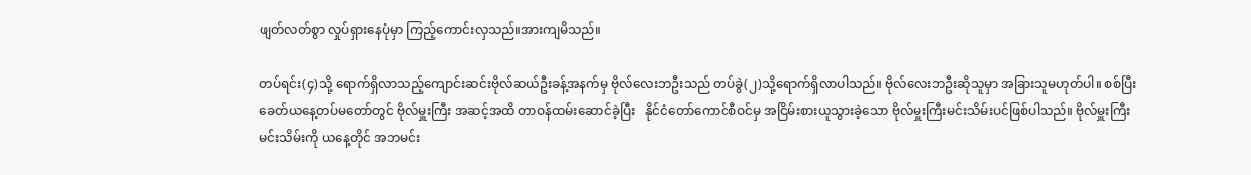ဖျတ်လတ်စွာ လှုပ်ရှားနေပုံမှာ ကြည့်ကောင်းလှသည်။အားကျမိသည်။

တပ်ရင်း(၄)သို့ ရောက်ရှိလာသည့်ကျောင်းဆင်းဗိုလ်ဆယ်ဦးခန့်အနက်မှ ဗိုလ်လေးဘဦးသည် တပ်ခွဲ(၂)သို့ရောက်ရှိလာပါသည်။ ဗိုလ်လေးဘဦးဆိုသူမှာ အခြားသူမဟုတ်ပါ။ စစ်ပြီးခေတ်ယနေ့တပ်မတော်တွင် ဗိုလ်မှူးကြီး အဆင့်အထိ တာဝန်ထမ်းဆောင်ခဲ့ပြီး   နိုင်ငံတော်ကောင်စီဝင်မှ အငြိမ်းစားယူသွားခဲ့သော ဗိုလ်မှူးကြီးမင်းသိမ်းပင်ဖြစ်ပါသည်။ ဗိုလ်မှူးကြီးမင်းသိမ်းကို ယနေ့တိုင် အဘမင်း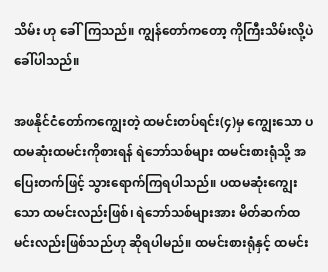သိမ်း ဟု ခေါ်ကြသည်။ ကျွန်တော်ကတော့ ကိုကြီးသိမ်းလို့ပဲ ခေါ်ပါသည်။

အဖနိုင်ငံတော်ကကျွေးတဲ့ ထမင်းတပ်ရင်း(၄)မှ ကျွေးသော ပထမဆုံးထမင်းကိုစားရန် ရဲဘော်သစ်များ ထမင်းစားရုံသို့ အပြေးတက်ဖြင့် သွားရောက်ကြရပါသည်။ ပထမဆုံးကျွေးသော ထမင်းလည်းဖြစ်၊ ရဲဘော်သစ်များအား မိတ်ဆက်ထမင်းလည်းဖြစ်သည်ဟု ဆိုရပါမည်။ ထမင်းစားရုံနှင့် ထမင်း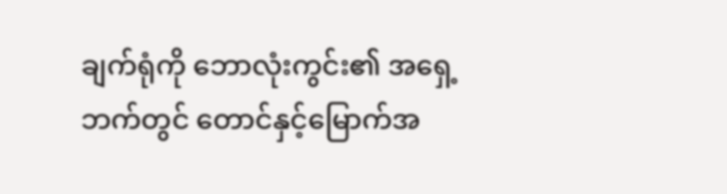ချက်ရုံကို ဘောလုံးကွင်း၏ အရှေ့ဘက်တွင် တောင်နှင့်မြောက်အ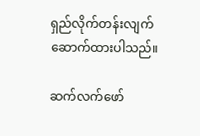ရှည်လိုက်တန်းလျက် ဆောက်ထားပါသည်။

ဆက်လက်ဖော်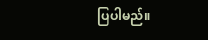ပြပါမည်။